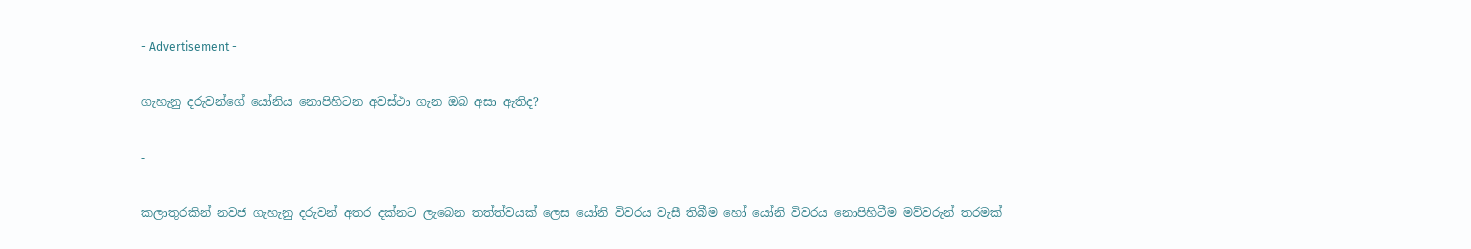- Advertisement -

ගැහැනු දරුවන්ගේ යෝනිය නොපිහිටන අවස්ථා ගැන ඔබ අසා ඇතිද?

-

කලාතුරකින් නවජ ගැහැනු දරුවන් අතර දක්නට ලැබෙන තත්ත්වයක් ලෙස යෝනි විවරය වැසී තිබීම හෝ යෝනි විවරය නොපිහිටීම මව්වරුන් තරමක්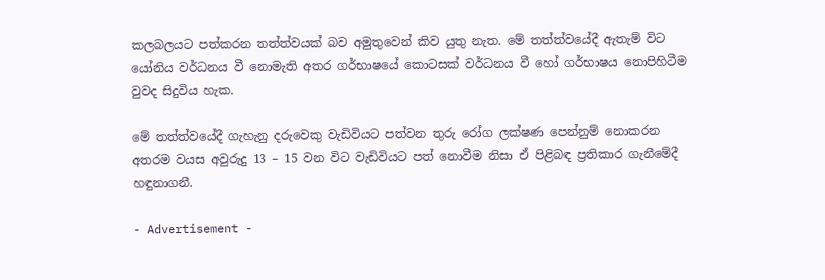කලබලයට පත්කරන තත්ත්වයක් බව අමුතුවෙන් කිව යුතු නැත. මේ තත්ත්වයේදී ඇතැම් විට යෝනිය වර්ධනය වී නොමැති අතර ගර්භාෂයේ කොටසක් වර්ධනය වී හෝ ගර්භාෂය නොපිහිටීම වුවද සිදුවිය හැක.

මේ තත්ත්වයේදී ගැහැනු දරුවෙකු වැඩිවියට පත්වන තුරු රෝග ලක්ෂණ පෙන්නුම් නොකරන අතරම වයස අවුරුදු 13 – 15 වන විට වැඩිවියට පත් නොවීම නිසා ඒ පිළිබඳ ප්‍රතිකාර ගැනීමේදී හඳුනාගනී.

- Advertisement -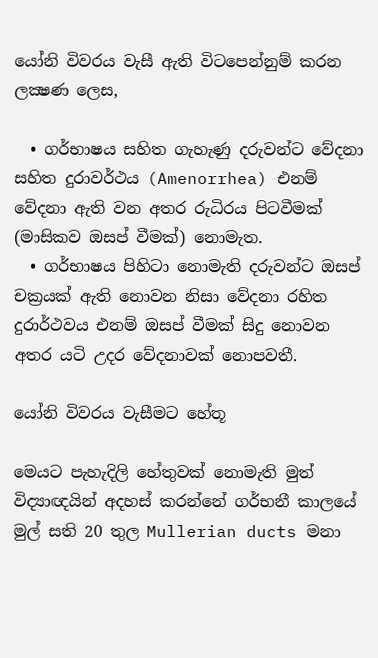යෝනි විවරය වැසී ඇති විටපෙන්නුම් කරන ලක්‍ෂණ ලෙස,

  • ගර්භාෂය සහිත ගැහැණු දරුවන්ට වේදනා සහිත දුරාවර්ථය (Amenorrhea) එනම් වේදනා ඇති වන අතර රුධිරය පිටවීමක් (මාසිකව ඔසප් වීමක්) නොමැත.
  • ගර්භාෂය පිහිටා නොමැති දරුවන්ට ඔසප් චක්‍රයක් ඇති නොවන නිසා වේදනා රහිත දුරාර්ථවය එනම් ඔසප් වීමක් සිදු නොවන අතර යටි උදර වේදනාවක් නොපවතී.

යෝනි විවරය වැසීමට හේතූ

මෙයට පැහැදිලි හේතුවක් නොමැති මුත් විද්‍යාඥයින් අදහස් කරන්නේ ගර්භනී කාලයේ මුල් සති 20 තුල Mullerian ducts මනා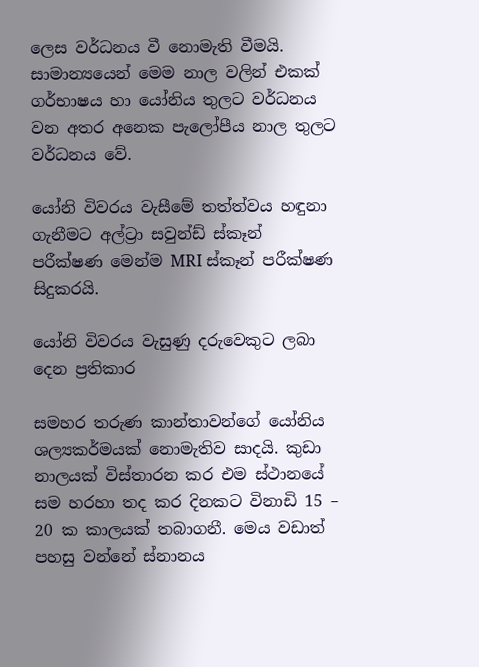ලෙස වර්ධනය වී නොමැති වීමයි. සාමාන්‍යයෙන් මෙම නාල වලින් එකක් ගර්භාෂය හා යෝනිය තුලට වර්ධනය වන අතර අනෙක පැලෝපීය නාල තුලට වර්ධනය වේ.

යෝනි විවරය වැසීමේ තත්ත්වය හඳුනා ගැනීමට අල්ට්‍රා සවුන්ඩ් ස්කෑන් පරීක්ෂණ මෙන්ම MRI ස්කෑන් පරීක්ෂණ සිදුකරයි.

යෝනි විවරය වැසුණු දරුවෙකුට ලබා දෙන ප්‍රතිකාර

සමහර තරුණ කාන්තාවන්ගේ යෝනිය ශල්‍යකර්මයක් නොමැතිව සාදයි. කුඩා නාලයක් විස්තාරන කර එම ස්ථානයේ සම හරහා තද කර දිනකට විනාඩි 15 – 20 ක කාලයක් තබාගනී. මෙය වඩාත් පහසු වන්නේ ස්නානය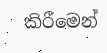කිරීමෙන්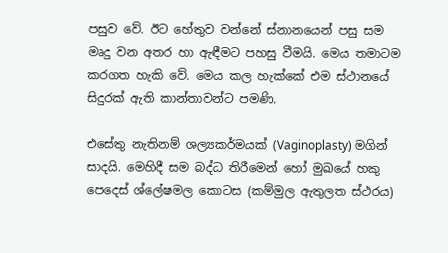පසුව වේ. ඊට හේතුව වන්නේ ස්නානයෙන් පසු සම මෘදු වන අතර හා ඇඳීමට පහසු වීමයි. මෙය තමාටම කරගත හැකි වේ. මෙය කල හැක්කේ එම ස්ථානයේ සිදුරක් ඇති කාන්තාවන්ට පමණි.

එසේතු නැතිනම් ශල්‍යකර්මයක් (Vaginoplasty) මගින් සාදයි. මෙහිදී සම බද්ධ තිරීමෙන් හෝ මුඛයේ හකු පෙදෙස් ශ්ලේෂමල කොටස (කම්මුල ඇතුලත ස්ථරය)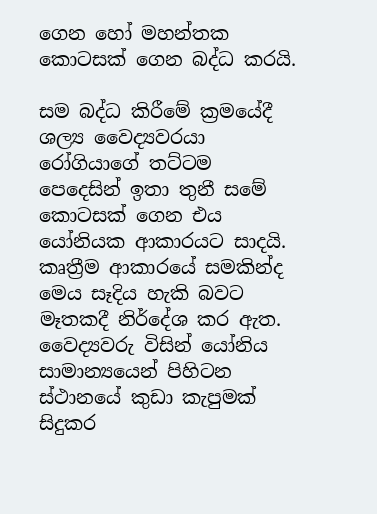ගෙන හෝ මහන්තක කොටසක් ගෙන බද්ධ කරයි.

සම බද්ධ කිරීමේ ක්‍රමයේදී ශල්‍ය වෛද්‍යවරයා රෝගියාගේ තට්ටම පෙදෙසින් ඉතා තුනී සමේ කොටසක් ගෙන එය යෝනියක ආකාරයට සාදයි. කෘත්‍රීම ආකාරයේ සමකින්ද මෙය සෑදිය හැකි බවට මෑතකදී නිර්දේශ කර ඇත. වෛද්‍යවරු විසින් යෝනිය සාමාන්‍යයෙන් පිහිටන ස්ථානයේ කුඩා කැපුමක් සිදුකර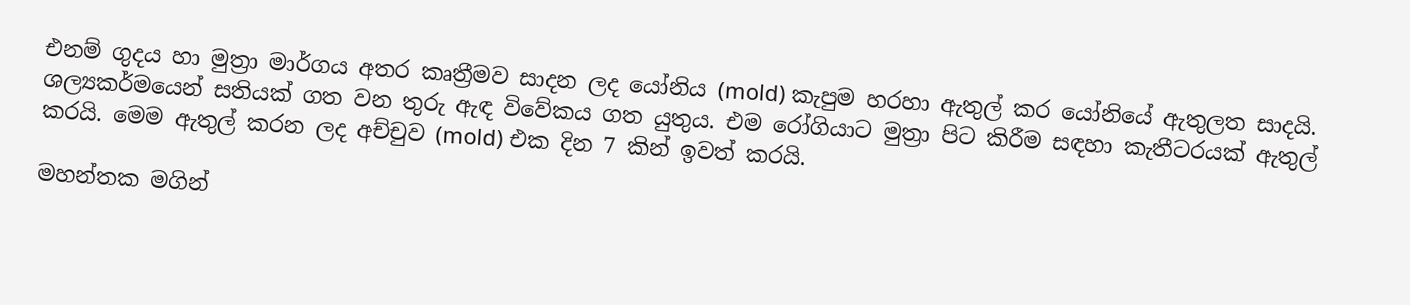එනම් ගුදය හා මුත්‍රා මාර්ගය අතර කෘත්‍රීමව සාදන ලද යෝනිය (mold) කැපුම හරහා ඇතුල් කර යෝනියේ ඇතුලත සාදයි. ශල්‍යකර්මයෙන් සතියක් ගත වන තුරු ඇඳ විවේකය ගත යුතුය. එම රෝගියාට මුත්‍රා පිට කිරීම සඳහා කැතීටරයක් ඇතුල් කරයි. මෙම ඇතුල් කරන ලද අච්චුව (mold) එක දින 7 කින් ඉවත් කරයි.

මහන්තක මගින්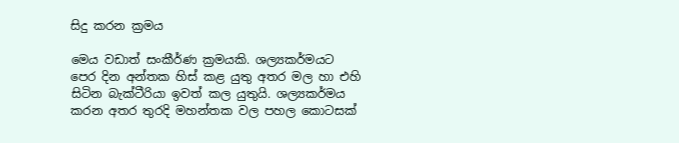සිදු කරන ක්‍රමය

මෙය වඩාත් සංකීර්ණ ක්‍රමයකි. ශල්‍යකර්මයට පෙර දින අන්තක හිස් කළ යුතු අතර මල හා එහි සිටින බැක්ටීරියා ඉවත් කල යුතුයි. ශල්‍යකර්මය කරන අතර තුරදි මහන්තක වල පහල කොටසක්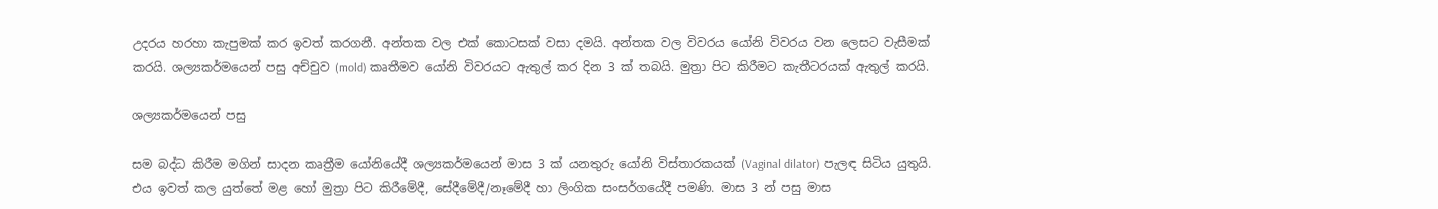උදරය හරහා කැපුමක් කර ඉවත් කරගනී. අන්තක වල එක් කොටසක් වසා දමයි. අන්තක වල විවරය යෝනි විවරය වන ලෙසට වැසීමක් කරයි. ශල්‍යකර්මයෙන් පසු අච්චුව (mold) කෘතී‍මව යෝනි විවරයට ඇතුල් කර දින 3 ක් තබයි. මුත්‍රා පිට කිරීමට කැතීටරයක් ඇතුල් කරයි.

ශල්‍යකර්මයෙන් පසු

සම බද්ධ කිරීම මගින් සාදන කෘත්‍රීම යෝනියේදී ශල්‍යකර්මයෙන් මාස 3 ක් යනතුරු යෝනි විස්තාරකයක් (Vaginal dilator) පැලඳ සිටිය යුතුයි. එය ඉවත් කල යුත්තේ මළ හෝ මුත්‍රා පිට කිරීමේදී, සේදීමේදී/නෑමේදී හා ලිංගික සංසර්ගයේදී පමණි. මාස 3 න් පසු මාස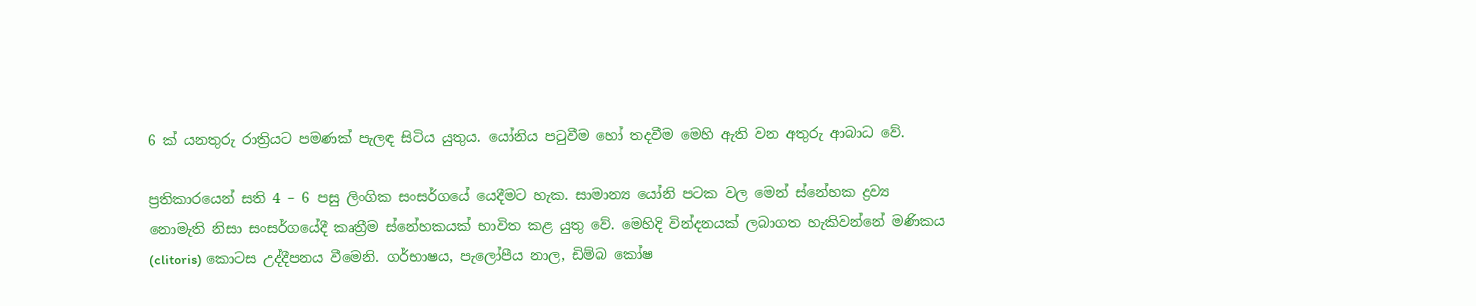6 ක් යනතුරු රාත්‍රියට පමණක් පැලඳ සිටිය යුතුය. යෝනිය පටුවීම හෝ තදවීම මෙහි ඇති වන අතුරු ආබාධ වේ.

ප්‍රතිකාරයෙන් සති 4 – 6 පසු ලිංගික සංසර්ගයේ යෙදීමට හැක. සාමාන්‍ය යෝනි පටක වල මෙන් ස්නේහක ද්‍රව්‍ය නොමැති නිසා සංසර්ගයේදී කෘත්‍රීම ස්නේහකයක් භාවිත කළ යුතු වේ. මෙහිදි වින්දනයක් ලබාගත හැකිවන්නේ මණිකය (clitoris) කොටස උද්දීපනය වීමෙනි. ගර්භාෂය, පැලෝපීය නාල, ඩිම්බ කෝෂ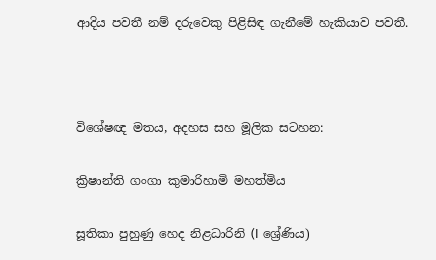ආදිය පවතී නම් දරුවෙකු පිළිසිඳ ගැනීමේ හැකියාව පවතී.



විශේෂඥ මතය, අදහස සහ මූලික සටහන:

ක්‍රිෂාන්ති ගංගා කුමාරිහාමි මහත්මිය

සූතිකා පුහුණු හෙද නිළධාරිනි (I ශ්‍රේණිය)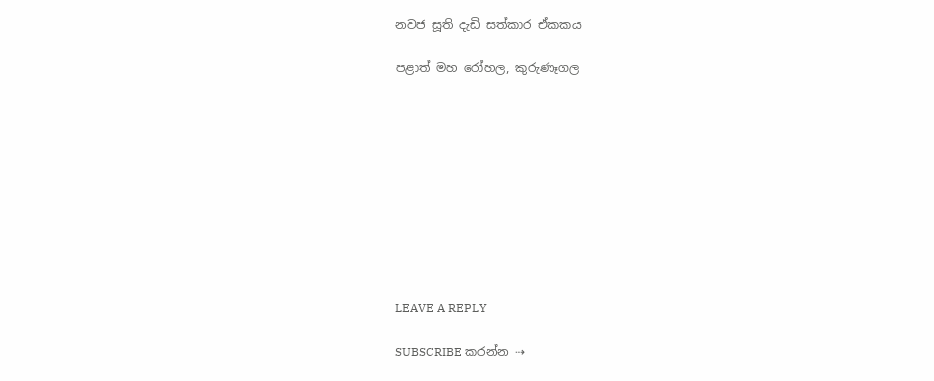නවජ සූති දැඩි සත්කාර ඒකකය

පළාත් මහ රෝහල, කුරුණෑගල










LEAVE A REPLY

SUBSCRIBE කරන්න ⇢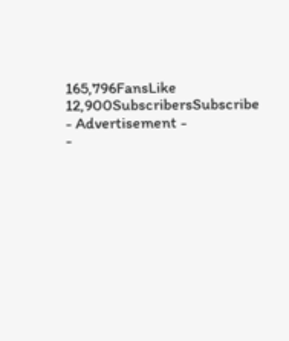165,796FansLike
12,900SubscribersSubscribe
- Advertisement -
-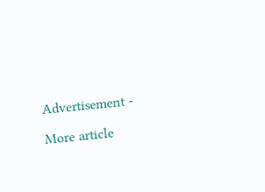Advertisement -

More article